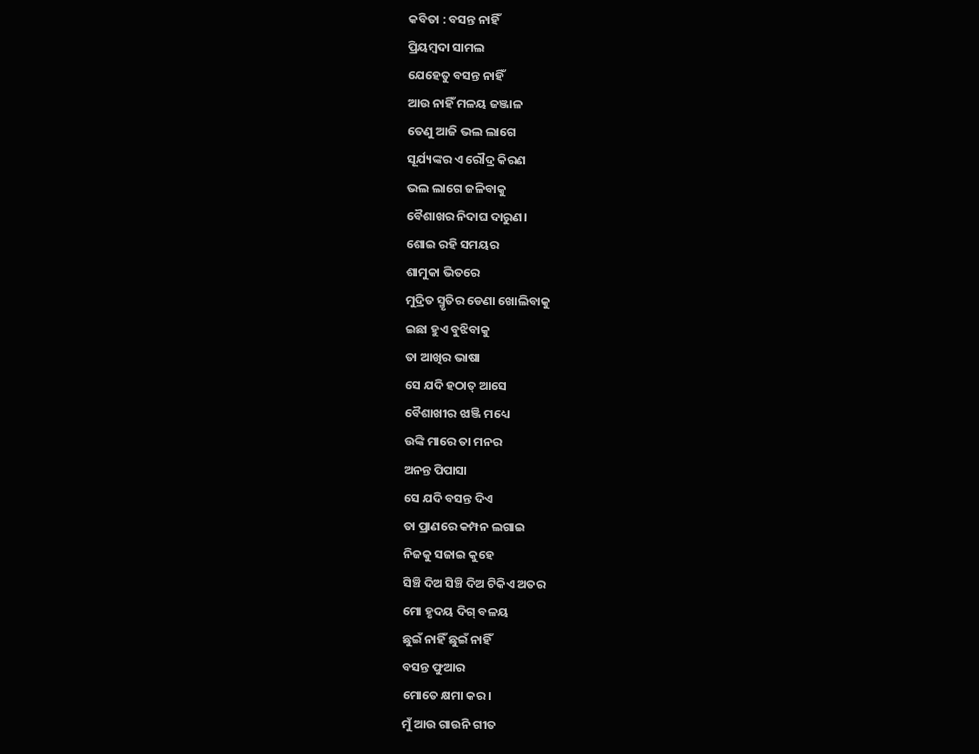କବିତା : ବସନ୍ତ ନାହିଁ
ପ୍ରିୟମ୍ବଦା ସାମଲ
ଯେହେତୁ ବସନ୍ତ ନାହିଁ
ଆଉ ନାହିଁ ମଳୟ ଜଞ୍ଜାଳ
ତେଣୁ ଆଜି ଭଲ ଲାଗେ
ସୂର୍ଯ୍ୟଙ୍କର ଏ ରୌଦ୍ର କିରଣ
ଭଲ ଲାଗେ ଜଳିବାକୁ
ବୈଶାଖର ନିଦାଘ ଦାରୁଣ।
ଶୋଇ ରହି ସମୟର
ଶାମୁକା ଭିତରେ
ମୁଦ୍ରିତ ସ୍ମୃତିର ଡେଣା ଖୋଲିବାକୁ
ଇଛା ହୁଏ ବୁଝିବାକୁ
ତା ଆଖିର ଭାଷା
ସେ ଯଦି ହଠାତ୍ ଆସେ
ବୈଶାଖୀର ଝାଞ୍ଜି ମଧ୍ୟେ
ଉଙ୍କି ମାରେ ତା ମନର
ଅନନ୍ତ ପିପାସା
ସେ ଯଦି ବସନ୍ତ ଦିଏ
ତା ପ୍ରାଣରେ କମ୍ପନ ଲଗାଇ
ନିଜକୁ ସଜାଇ କୁହେ
ସିଞ୍ଚି ଦିଅ ସିଞ୍ଚି ଦିଅ ଟିକିଏ ଅତର
ମୋ ହୃଦୟ ଦିଗ୍ ବଳୟ
ଛୁଇଁ ନାହିଁ ଛୁଇଁ ନାହିଁ
ବସନ୍ତ ଫୁଆର
ମୋତେ କ୍ଷମା କର।
ମୁଁ ଆଉ ଗାଉନି ଗୀତ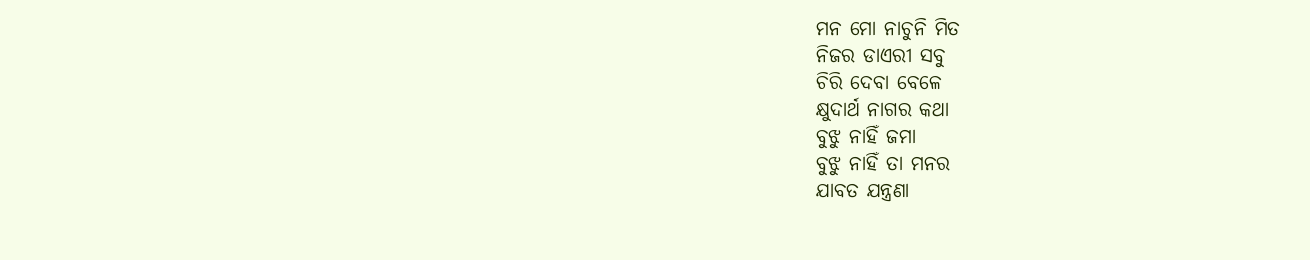ମନ ମୋ ନାଚୁନି ମିତ
ନିଜର ଡାଏରୀ ସବୁ
ଚିରି ଦେବା ବେଳେ
କ୍ଷୁଦାର୍ଥ ନାଗର କଥା
ବୁଝୁ ନାହିଁ ଜମା
ବୁଝୁ ନାହିଁ ତା ମନର
ଯାବତ ଯନ୍ତ୍ରଣା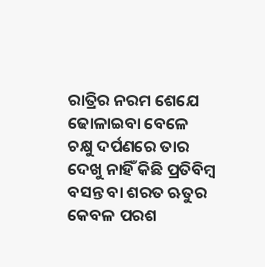ରାତ୍ରିର ନରମ ଶେଯେ
ଢୋଳାଇବା ବେଳେ
ଚକ୍ଷୁ ଦର୍ପଣରେ ତାର
ଦେଖୁ ନାହିଁ କିଛି ପ୍ରତିବିମ୍ବ
ବସନ୍ତ ବା ଶରତ ଋତୁର
କେବଳ ପରଶ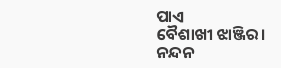ପାଏ
ବୈଶାଖୀ ଝାଞ୍ଜିର।
ନନ୍ଦନ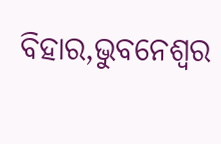ବିହାର,ଭୁବନେଶ୍ୱର